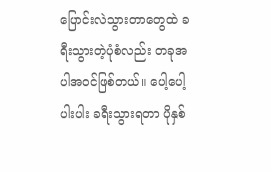ပြောင်းလဲသွားတာတွေထဲ ခရီးသွားတဲ့ပုံစံလည်း တခုအပါအဝင်ဖြစ်တယ်။ ပေါ့ပေါ့ပါးပါး ခရီးသွားရတာ ပိုနှစ်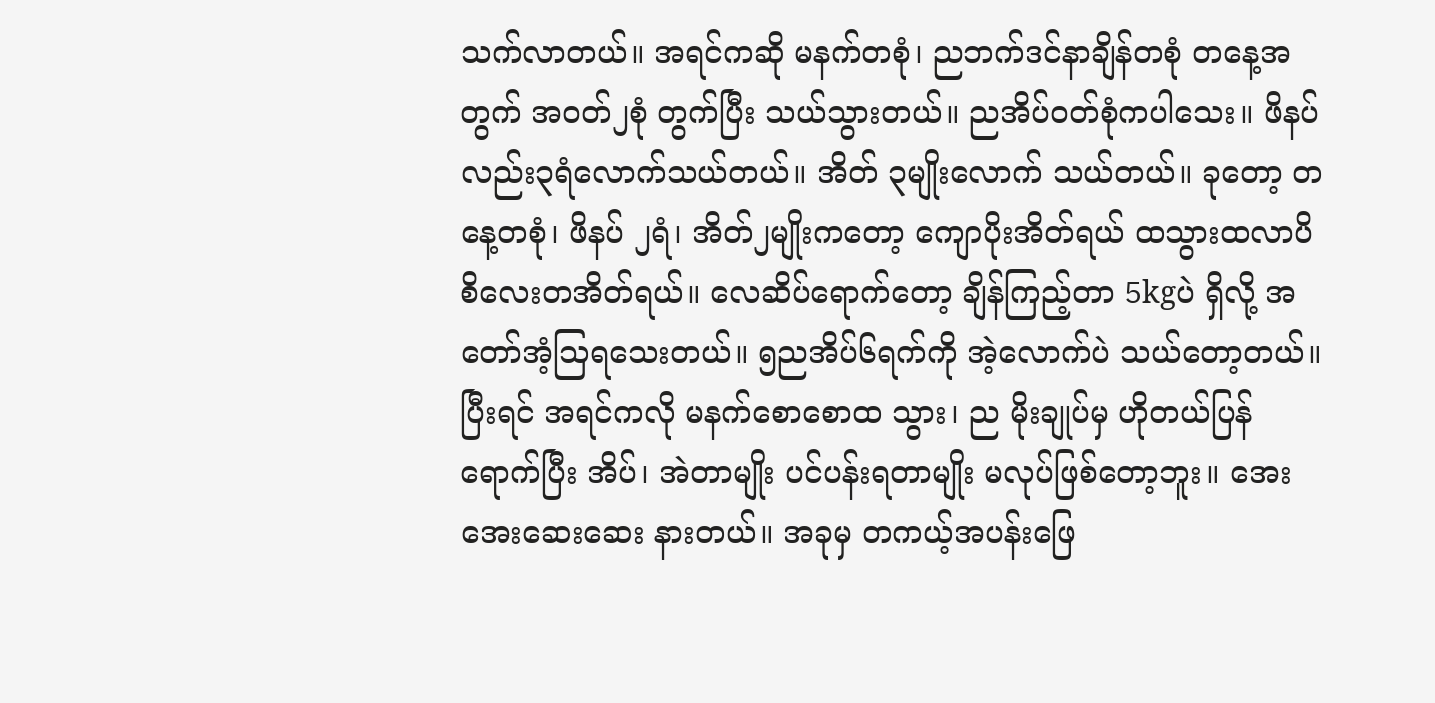သက်လာတယ်။ အရင်ကဆို မနက်တစုံ၊ ညဘက်ဒင်နာချိန်တစုံ တနေ့အတွက် အဝတ်၂စုံ တွက်ပြီး သယ်သွားတယ်။ ညအိပ်ဝတ်စုံကပါသေး။ ဖိနပ်လည်း၃ရံလောက်သယ်တယ်။ အိတ် ၃မျိုးလောက် သယ်တယ်။ ခုတော့ တနေ့တစုံ၊ ဖိနပ် ၂ရံ၊ အိတ်၂မျိုးကတော့ ကျောပိုးအိတ်ရယ် ထသွားထလာပိစိလေးတအိတ်ရယ်။ လေဆိပ်ရောက်တော့ ချိန်ကြည့်တာ 5kgပဲ ရှိလို့ အတော်အံ့သြရသေးတယ်။ ၅ညအိပ်၆ရက်ကို အဲ့လောက်ပဲ သယ်တော့တယ်။
ပြီးရင် အရင်ကလို မနက်စောစောထ သွား၊ ည မိုးချုပ်မှ ဟိုတယ်ပြန်ရောက်ပြီး အိပ်၊ အဲတာမျိုး ပင်ပန်းရတာမျိုး မလုပ်ဖြစ်တော့ဘူး။ အေးအေးဆေးဆေး နားတယ်။ အခုမှ တကယ့်အပန်းဖြေ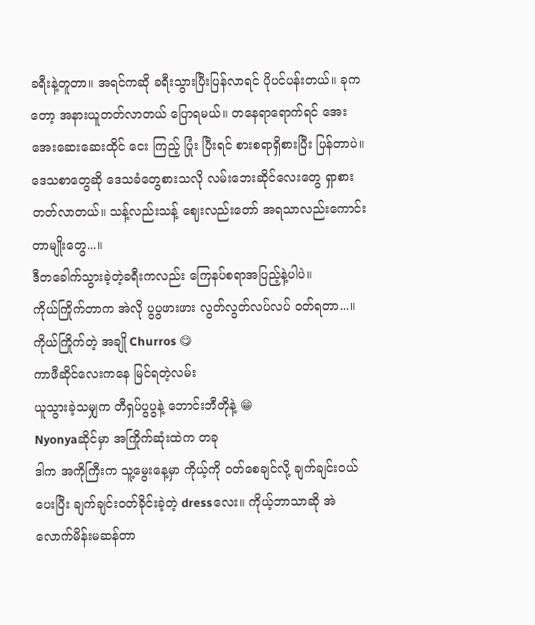ခရီးနဲ့တူတာ။ အရင်ကဆို ခရီးသွားပြီးပြန်လာရင် ပိုပင်ပန်းတယ်။ ခုကတော့ အနားယူတတ်လာတယ် ပြောရမယ်။ တနေရာရောက်ရင် အေးအေးဆေးဆေးထိုင် ငေး ကြည့် ပြုံး ပြီးရင် စားစရာရှိစားပြီး ပြန်တာပဲ။ ဒေသစာတွေဆို ဒေသခံတွေစားသလို လမ်းဘေးဆိုင်လေးတွေ ရှာစားတတ်လာတယ်။ သန့်လည်းသန့် ဈေးလည်းတော် အရသာလည်းကောင်းတာမျိုးတွေ...။
ဒီတခေါက်သွားခဲ့တဲ့ခရီးကလည်း ကြေနပ်စရာအပြည့်နဲ့ပါပဲ။
ကိုယ်ကြိုက်တာက အဲလို ပွပွဖားဖား လွတ်လွတ်လပ်လပ် ဝတ်ရတာ...။ကိုယ်ကြိုက်တဲ့ အချို Churros 😋
ကာဖီဆိုင်လေးကနေ မြင်ရတဲ့လမ်း
ယူသွားခဲ့သမျှက တီရှပ်ပွပွနဲ့ ဘောင်းဘီတိုနဲ့ 😁
Nyonyaဆိုင်မှာ အကြိုက်ဆုံးထဲက တခု
ဒါက အကိုကြီးက သူ့မွေးနေ့မှာ ကိုယ့်ကို ဝတ်စေချင်လို့ ချက်ချင်းဝယ်ပေးပြီး ချက်ချင်းဝတ်ခိုင်းခဲ့တဲ့ dressလေး။ ကိုယ့်ဘာသာဆို အဲလောက်မိန်းမဆန်တာ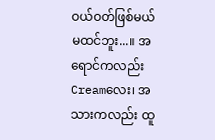ဝယ်ဝတ်ဖြစ်မယ်မထင်ဘူး...။ အရောင်ကလည်း Creamလေး၊ အသားကလည်း ထူ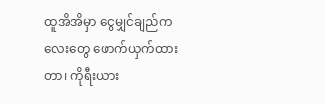ထူအိအိမှာ ငွေမျှင်ချည်ကလေးတွေ ဖောက်ယှက်ထားတာ၊ ကိုရီးယား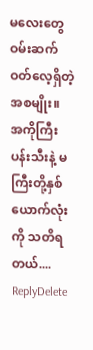မလေးတွေ ဝမ်းဆက်ဝတ်လေ့ရှိတဲ့အစမျိုး။
အကိုကြီးပန်းသီးနဲ့ မကြီးတို့နှစ်ယောက်လုံးကို သတိရတယ်....
ReplyDelete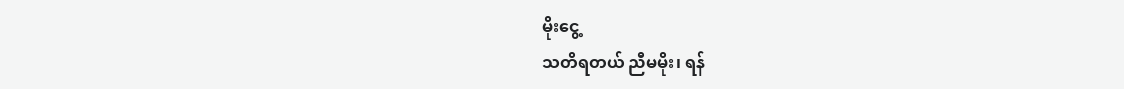မိုးငွေ့
သတိရတယ် ညီမမိုး၊ ရန်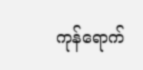ကုန်ရောက်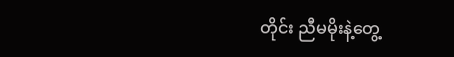တိုင်း ညီမမိုးနဲ့တွေ့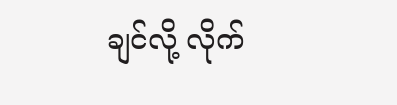ချင်လို့ လိုက်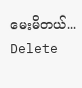မေးမိတယ်...
Delete